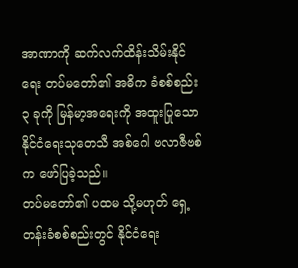အာဏာကို ဆက်လက်ထိန်းသိမ်းနိုင်ရေး တပ်မတော်၏ အဓိက ခံစစ်စည်း ၃ ခုကို မြန်မာ့အရေးကို အထူးပြုသော နိုင်ငံရေးသုတေသီ အစ်ဂေါ ဗလာဇီဗစ်က ဖော်ပြခဲ့သည်။
တပ်မတော်၏ ပထမ သို့မဟုတ် ရှေ့တန်းခံစစ်စည်းတွင် နိုင်ငံရေး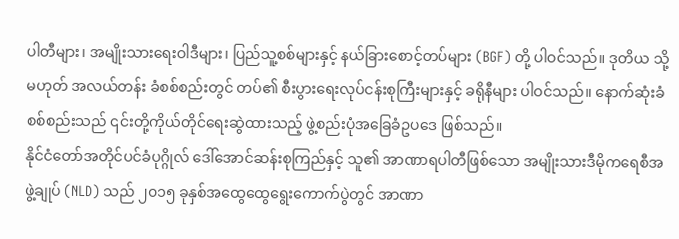ပါတီများ၊ အမျိုးသားရေးဝါဒီများ၊ ပြည်သူ့စစ်များနှင့် နယ်ခြားစောင့်တပ်များ (BGF) တို့ ပါဝင်သည်။ ဒုတိယ သို့မဟုတ် အလယ်တန်း ခံစစ်စည်းတွင် တပ်၏ စီးပွားရေးလုပ်ငန်းစုကြီးများနှင့် ခရိုနီများ ပါဝင်သည်။ နောက်ဆုံးခံစစ်စည်းသည် ၎င်းတို့ကိုယ်တိုင်ရေးဆွဲထားသည့် ဖွဲ့စည်းပုံအခြေခံဥပဒေ ဖြစ်သည်။
နိုင်ငံတော်အတိုင်ပင်ခံပုဂ္ဂိုလ် ဒေါ်အောင်ဆန်းစုကြည်နှင့် သူ၏ အာဏာရပါတီဖြစ်သော အမျိုးသားဒီမိုကရေစီအဖွဲ့ချုပ် (NLD) သည် ၂၀၁၅ ခုနှစ်အထွေထွေရွေးကောက်ပွဲတွင် အာဏာ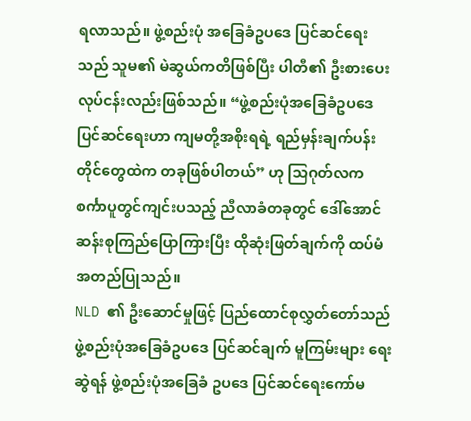ရလာသည်။ ဖွဲ့စည်းပုံ အခြေခံဥပဒေ ပြင်ဆင်ရေးသည် သူမ၏ မဲဆွယ်ကတိဖြစ်ပြီး ပါတီ၏ ဦးစားပေးလုပ်ငန်းလည်းဖြစ်သည်။ “ဖွဲ့စည်းပုံအခြေခံဥပဒေ ပြင်ဆင်ရေးဟာ ကျမတို့အစိုးရရဲ့ ရည်မှန်းချက်ပန်းတိုင်တွေထဲက တခုဖြစ်ပါတယ်” ဟု သြဂုတ်လက စင်္ကာပူတွင်ကျင်းပသည့် ညီလာခံတခုတွင် ဒေါ်အောင်ဆန်းစုကြည်ပြောကြားပြီး ထိုဆုံးဖြတ်ချက်ကို ထပ်မံအတည်ပြုသည်။
NLD ၏ ဦးဆောင်မှုဖြင့် ပြည်ထောင်စုလွှတ်တော်သည် ဖွဲ့စည်းပုံအခြေခံဥပဒေ ပြင်ဆင်ချက် မူကြမ်းများ ရေးဆွဲရန် ဖွဲ့စည်းပုံအခြေခံ ဥပဒေ ပြင်ဆင်ရေးကော်မ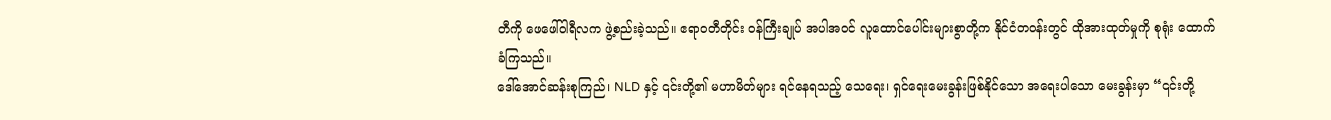တီကို ဖေဖေါ်ဝါရီလက ဖွဲ့စည်းခဲ့သည်။ ဧရာဝတီတိုင်း ဝန်ကြီးချုပ် အပါအဝင် လူထောင်ပေါင်းများစွာတို့က နိုင်ငံတဝန်းတွင် ထိုအားထုတ်မှုကို စုရုံး ထောက်ခံကြသည်။
ဒေါ်အောင်ဆန်းစုကြည်၊ NLD နှင့် ၎င်းတို့၏ မဟာမိတ်များ ရင်နေရသည့် သေရေး၊ ရှင်ရေးမေးခွန်းဖြစ်နိုင်သော အရေးပါသော မေးခွန်းမှာ “၎င်းတို့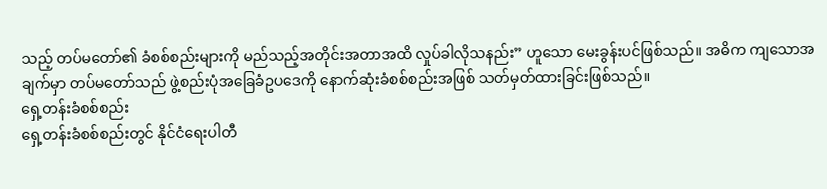သည့် တပ်မတော်၏ ခံစစ်စည်းများကို မည်သည့်အတိုင်းအတာအထိ လှုပ်ခါလိုသနည်း” ဟူသော မေးခွန်းပင်ဖြစ်သည်။ အဓိက ကျသောအချက်မှာ တပ်မတော်သည် ဖွဲ့စည်းပုံအခြေခံဥပဒေကို နောက်ဆုံးခံစစ်စည်းအဖြစ် သတ်မှတ်ထားခြင်းဖြစ်သည်။
ရှေ့တန်းခံစစ်စည်း
ရှေ့တန်းခံစစ်စည်းတွင် နိုင်ငံရေးပါတီ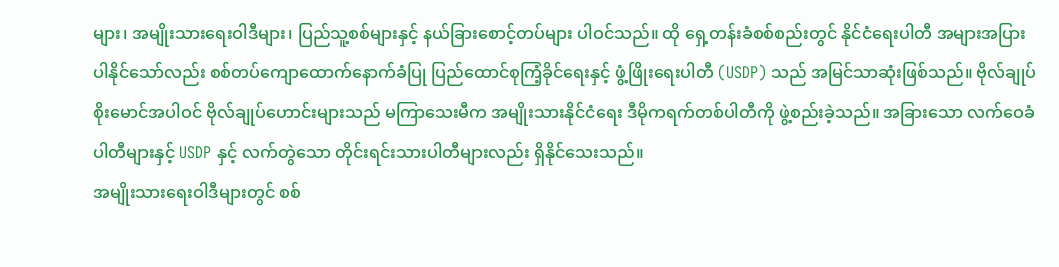များ၊ အမျိုးသားရေးဝါဒီများ၊ ပြည်သူ့စစ်များနှင့် နယ်ခြားစောင့်တပ်များ ပါဝင်သည်။ ထို ရှေ့တန်းခံစစ်စည်းတွင် နိုင်ငံရေးပါတီ အများအပြားပါနိုင်သော်လည်း စစ်တပ်ကျောထောက်နောက်ခံပြု ပြည်ထောင်စုကြံ့ခိုင်ရေးနှင့် ဖွံ့ဖြိုးရေးပါတီ (USDP) သည် အမြင်သာဆုံးဖြစ်သည်။ ဗိုလ်ချုပ်စိုးမောင်အပါဝင် ဗိုလ်ချုပ်ဟောင်းများသည် မကြာသေးမီက အမျိုးသားနိုင်ငံရေး ဒီမိုကရက်တစ်ပါတီကို ဖွဲ့စည်းခဲ့သည်။ အခြားသော လက်ဝေခံပါတီများနှင့် USDP နှင့် လက်တွဲသော တိုင်းရင်းသားပါတီများလည်း ရှိနိုင်သေးသည်။
အမျိုးသားရေးဝါဒီများတွင် စစ်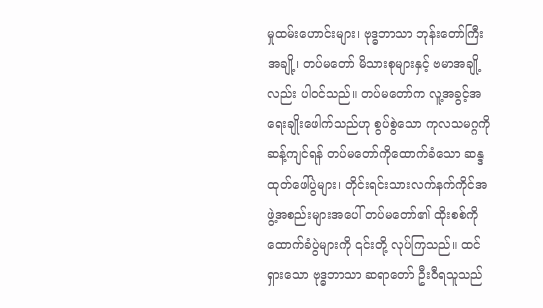မှုထမ်းဟောင်းများ၊ ဗုဒ္ဓဘာသာ ဘုန်းတော်ကြီးအချို့၊ တပ်မတော် မိသားစုများနှင့် ဗမာအချို့လည်း ပါဝင်သည်။ တပ်မတော်က လူ့အခွင့်အရေးချိုးဖေါက်သည်ဟု စွပ်စွဲသော ကုလသမဂ္ဂကို ဆန့်ကျင်ရန် တပ်မတော်ကိုထောက်ခံသော ဆန္ဒထုတ်ဖေါ်ပွဲများ၊ တိုင်းရင်းသားလက်နက်ကိုင်အဖွဲ့အစည်းများအပေါ် တပ်မတော်၏ ထိုးစစ်ကို ထောက်ခံပွဲများကို ၎င်းတို့ လုပ်ကြသည်။ ထင်ရှားသော ဗုဒ္ဓဘာသာ ဆရာတော် ဦးဝီရသူသည်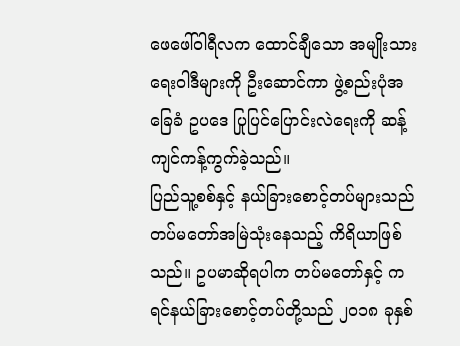ဖေဖေါ်ဝါရီလက ထောင်ချီသော အမျိုးသားရေးဝါဒီများကို ဦးဆောင်ကာ ဖွဲ့စည်းပုံအခြေခံ ဥပဒေ ပြုပြင်ပြောင်းလဲရေးကို ဆန့်ကျင်ကန့်ကွက်ခဲ့သည်။
ပြည်သူ့စစ်နှင့် နယ်ခြားစောင့်တပ်များသည် တပ်မတော်အမြဲသုံးနေသည့် ကိရိယာဖြစ်သည်။ ဥပမာဆိုရပါက တပ်မတော်နှင့် ကရင်နယ်ခြားစောင့်တပ်တို့သည် ၂၀၁၈ ခုနှစ်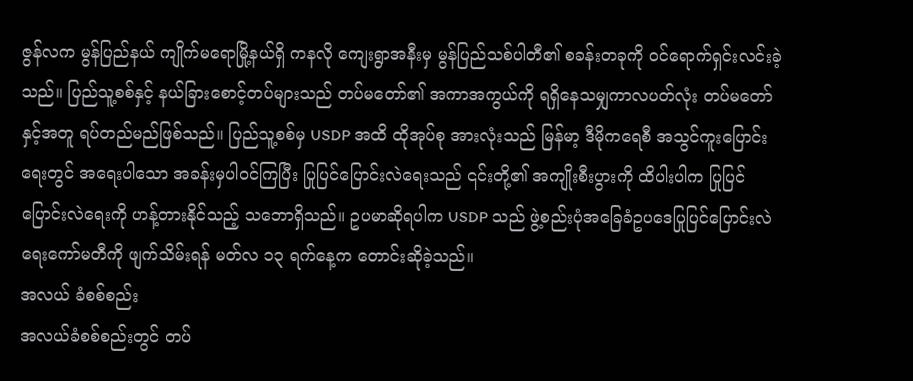ဇွန်လက မွန်ပြည်နယ် ကျိုက်မရောမြို့နယ်ရှိ ကနလို ကျေးရွာအနီးမှ မွန်ပြည်သစ်ပါတီ၏ စခန်းတခုကို ဝင်ရောက်ရှင်းလင်းခဲ့သည်။ ပြည်သူ့စစ်နှင့် နယ်ခြားစောင့်တပ်များသည် တပ်မတော်၏ အကာအကွယ်ကို ရရှိနေသမျှကာလပတ်လုံး တပ်မတော်နှင့်အတူ ရပ်တည်မည်ဖြစ်သည်။ ပြည်သူ့စစ်မှ USDP အထိ ထိုအုပ်စု အားလုံးသည် မြန်မာ့ ဒီမိုကရေစီ အသွင်ကူးပြောင်းရေးတွင် အရေးပါသော အခန်းမှပါဝင်ကြပြီး ပြုပြင်ပြောင်းလဲရေးသည် ၎င်းတို့၏ အကျိုးစီးပွားကို ထိပါးပါက ပြုပြင်ပြောင်းလဲရေးကို ဟန့်တားနိုင်သည့် သဘောရှိသည်။ ဥပမာဆိုရပါက USDP သည် ဖွဲ့စည်းပုံအခြေခံဥပဒေပြုပြင်ပြောင်းလဲရေးကော်မတီကို ဖျက်သိမ်းရန် မတ်လ ၁၃ ရက်နေ့က တောင်းဆိုခဲ့သည်။
အလယ် ခံစစ်စည်း
အလယ်ခံစစ်စည်းတွင် တပ်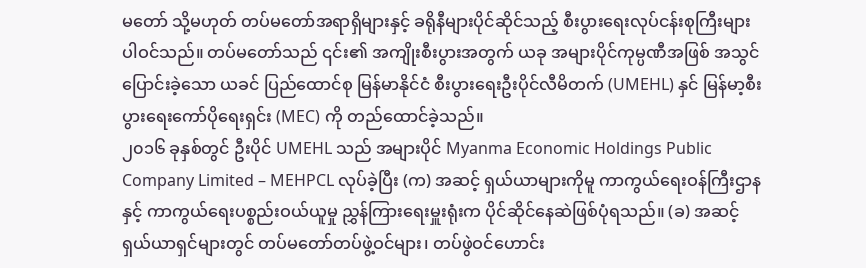မတော် သို့မဟုတ် တပ်မတော်အရာရှိများနှင့် ခရိုနီများပိုင်ဆိုင်သည့် စီးပွားရေးလုပ်ငန်းစုကြီးများ ပါဝင်သည်။ တပ်မတော်သည် ၎င်း၏ အကျိုးစီးပွားအတွက် ယခု အများပိုင်ကုမ္ပဏီအဖြစ် အသွင်ပြောင်းခဲ့သော ယခင် ပြည်ထောင်စု မြန်မာနိုင်ငံ စီးပွားရေးဦးပိုင်လီမိတက် (UMEHL) နှင် မြန်မာ့စီးပွားရေးကော်ပိုရေးရှင်း (MEC) ကို တည်ထောင်ခဲ့သည်။
၂၀၁၆ ခုနှစ်တွင် ဦးပိုင် UMEHL သည် အများပိုင် Myanma Economic Holdings Public Company Limited – MEHPCL လုပ်ခဲ့ပြီး (က) အဆင့် ရှယ်ယာများကိုမူ ကာကွယ်ရေးဝန်ကြီးဌာနနှင့် ကာကွယ်ရေးပစ္စည်းဝယ်ယူမှု ညွှန်ကြားရေးမှူးရုံးက ပိုင်ဆိုင်နေဆဲဖြစ်ပုံရသည်။ (ခ) အဆင့် ရှယ်ယာရှင်များတွင် တပ်မတော်တပ်ဖွဲ့ဝင်များ၊ တပ်ဖွဲဝင်ဟောင်း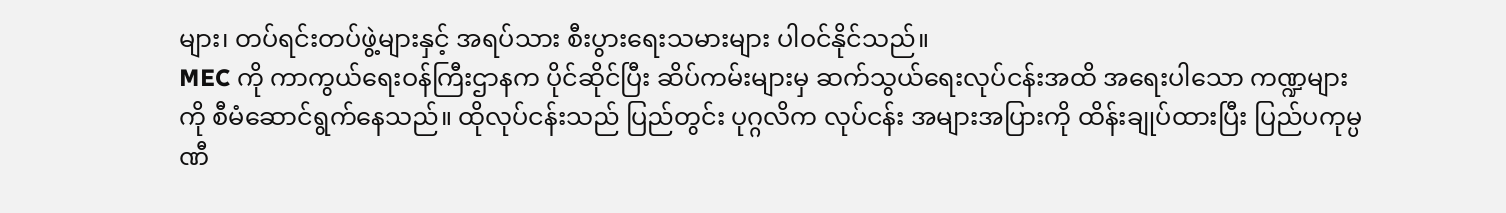များ၊ တပ်ရင်းတပ်ဖွဲ့များနှင့် အရပ်သား စီးပွားရေးသမားများ ပါဝင်နိုင်သည်။
MEC ကို ကာကွယ်ရေးဝန်ကြီးဌာနက ပိုင်ဆိုင်ပြီး ဆိပ်ကမ်းများမှ ဆက်သွယ်ရေးလုပ်ငန်းအထိ အရေးပါသော ကဏ္ဍများကို စီမံဆောင်ရွက်နေသည်။ ထိုလုပ်ငန်းသည် ပြည်တွင်း ပုဂ္ဂလိက လုပ်ငန်း အများအပြားကို ထိန်းချုပ်ထားပြီး ပြည်ပကုမ္ပဏီ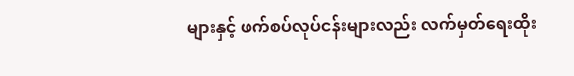များနှင့် ဖက်စပ်လုပ်ငန်းများလည်း လက်မှတ်ရေးထိုး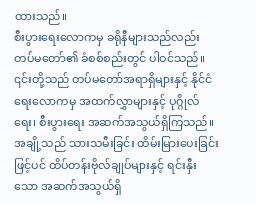ထားသည်။
စီးပွားရေးလောကမှ ခရိုနီများသည်လည်း တပ်မတော်၏ ခံစစ်စည်းတွင် ပါဝင်သည်။ ၎င်းတို့သည် တပ်မတော်အရာရှိများနှင့် နိုင်ငံရေးလောကမှ အထက်လွှာများနှင့် ပုဂ္ဂိုလ်ရေး၊ စီးပွားရေး အဆက်အသွယ်ရှိကြသည်။ အချို့သည် သားသမီးခြင်း ထိမ်းမြားပေးခြင်းဖြင့်ပင် ထိပ်တန်းဗိုလ်ချုပ်များနှင့် ရင်းနှီးသော အဆက်အသွယ်ရှိ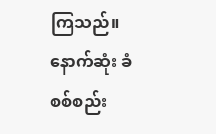ကြသည်။
နောက်ဆုံး ခံစစ်စည်း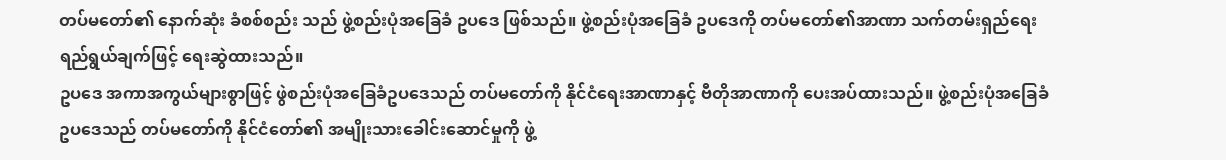တပ်မတော်၏ နောက်ဆုံး ခံစစ်စည်း သည် ဖွဲ့စည်းပုံအခြေခံ ဥပဒေ ဖြစ်သည်။ ဖွဲ့စည်းပုံအခြေခံ ဥပဒေကို တပ်မတော်၏အာဏာ သက်တမ်းရှည်ရေး ရည်ရွယ်ချက်ဖြင့် ရေးဆွဲထားသည်။
ဥပဒေ အကာအကွယ်များစွာဖြင့် ဖွဲစည်းပုံအခြေခံဥပဒေသည် တပ်မတော်ကို နိုင်ငံရေးအာဏာနှင့် ဗီတိုအာဏာကို ပေးအပ်ထားသည်။ ဖွဲ့စည်းပုံအခြေခံဥပဒေသည် တပ်မတော်ကို နိုင်ငံတော်၏ အမျိုးသားခေါင်းဆောင်မှုကို ဖွဲ့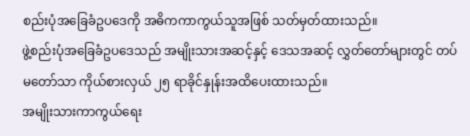စည်းပုံအခြေခံဥပဒေကို အဓိကကာကွယ်သူအဖြစ် သတ်မှတ်ထားသည်။
ဖွဲ့စည်းပုံအခြေခံဥပဒေသည် အမျိုးသားအဆင့်နှင့် ဒေသအဆင့် လွှတ်တော်များတွင် တပ်မတော်သာ ကိုယ်စားလှယ် ၂၅ ရာခိုင်နှုန်းအထိပေးထားသည်။
အမျိုးသားကာကွယ်ရေး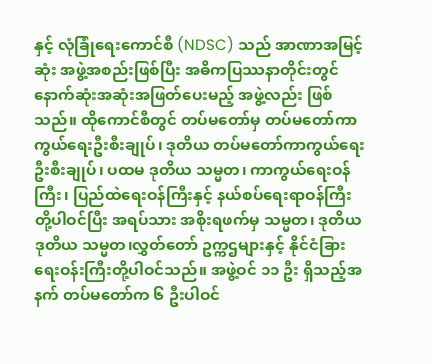နှင့် လုံခြုံရေးကောင်စီ (NDSC) သည် အာဏာအမြင့်ဆုံး အဖွဲ့အစည်းဖြစ်ပြီး အဓိကပြဿနာတိုင်းတွင် နောက်ဆုံးအဆုံးအဖြတ်ပေးမည့် အဖွဲ့လည်း ဖြစ်သည်။ ထိုကောင်စီတွင် တပ်မတော်မှ တပ်မတော်ကာကွယ်ရေးဦးစီးချုပ်၊ ဒုတိယ တပ်မတော်ကာကွယ်ရေး ဦးစီးချုပ်၊ ပထမ ဒုတိယ သမ္မတ၊ ကာကွယ်ရေးဝန်ကြီး၊ ပြည်ထဲရေးဝန်ကြီးနှင့် နယ်စပ်ရေးရာဝန်ကြီးတို့ပါဝင်ပြီး အရပ်သား အစိုးရဖက်မှ သမ္မတ၊ ဒုတိယ ဒုတိယ သမ္မတ၊လွှတ်တော် ဥက္ကဌများနှင့် နိုင်ငံခြားရေးဝန်းကြီးတို့ပါဝင်သည်။ အဖွဲ့ဝင် ၁၁ ဦး ရှိသည့်အနက် တပ်မတော်က ၆ ဦးပါဝင်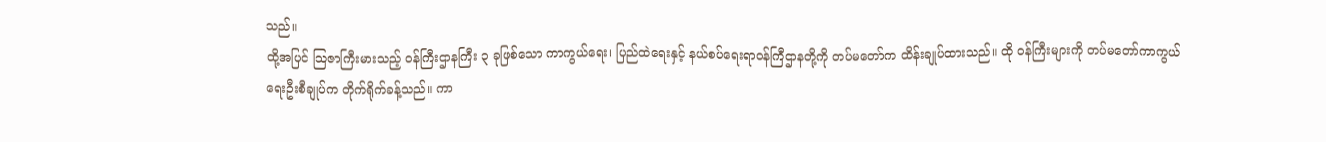သည်။
ထို့အပြင် သြဇာကြီးမားသည့် ဝန်ကြီးဌာနကြီး ၃ ခုဖြစ်သော ကာကွယ်ရေး၊ ပြည်ထဲရေးနှင့် နယ်စပ်ရေးရာဝန်ကြီဌာနတို့ကို တပ်မတော်က ထိန်းချုပ်ထားသည်။ ထို ဝန်ကြီးများကို တပ်မတော်ကာကွယ်ရေးဦးစီချုပ်က တိုက်ရိုက်ခန့်သည်။ ကာ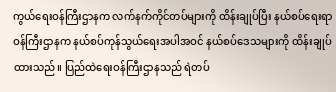ကွယ်ရေးဝန်ကြီးဌာနက လက်နက်ကိုင်တပ်များကို ထိန်းချုပ်ပြီး နယ်စပ်ရေးရာဝန်ကြီးဌာနက နယ်စပ်ကုန်သွယ်ရေးအပါအဝင် နယ်စပ်ဒေသများကို ထိန်းချုပ်ထားသည်။ ပြည်ထဲရေးဝန်ကြီးဌာနသည် ရဲတပ်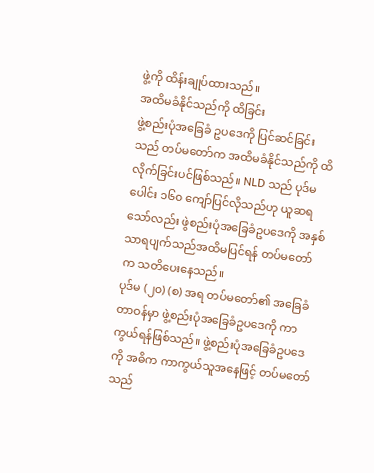ဖွဲ့ကို ထိန်းချုပ်ထားသည်။
အထိမခံနိုင်သည်ကို ထိခြင်း
ဖွဲ့စည်းပုံအခြေခံ ဥပဒေကို ပြင်ဆင်ခြင်းသည် တပ်မတော်က အထိမခံနိုင်သည်ကို ထိလိုက်ခြင်းပင်ဖြစ်သည်။ NLD သည် ပုဒ်မပေါင်း ၁၆၀ ကျော်ပြင်လိုသည်ဟု ယူဆရသော်လည်း ဖွဲစည်းပုံအခြေခံဥပဒေကို အနှစ်သာရပျက်သည်အထိမပြင်ရန် တပ်မတော်က သတိပေးနေသည်။
ပုဒ်မ (၂၀) (စ) အရ တပ်မတော်၏ အခြေခံတာဝန်မှာ ဖွဲ့စည်းပုံအခြေခံဥပဒေကို ကာကွယ်ရန်ဖြစ်သည်။ ဖွဲ့စည်းပုံအခြေခံဥပဒေကို အဓိက ကာကွယ်သူအနေဖြင့် တပ်မတော်သည်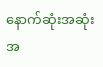နောက်ဆုံးအဆုံးအ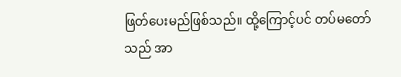ဖြတ်ပေးမည်ဖြစ်သည်။ ထို့ကြောင့်ပင် တပ်မတော်သည် အာ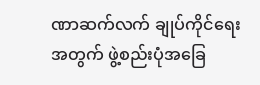ဏာဆက်လက် ချုပ်ကိုင်ရေးအတွက် ဖွဲ့စည်းပုံအခြေ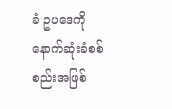ခံ ဥပဒေကို နောက်ဆုံးခံစစ်စည်းအဖြစ်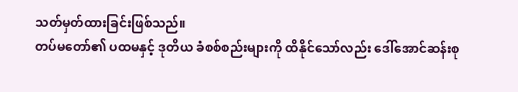သတ်မှတ်ထားခြင်းဖြစ်သည်။
တပ်မတော်၏ ပထမနှင့် ဒုတိယ ခံစစ်စည်းများကို ထိနိုင်သော်လည်း ဒေါ်အောင်ဆန်းစု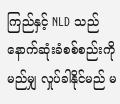ကြည်နှင့် NLD သည် နောက်ဆုံးခံစစ်စည်းကို မည်မျှ လှုပ်ခါနိုင်မည် မ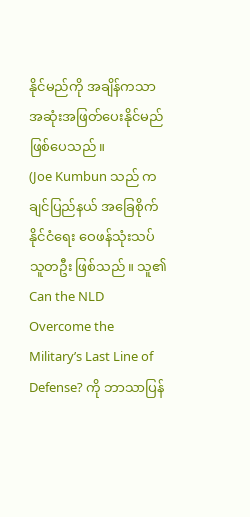နိုင်မည်ကို အချိန်ကသာ အဆုံးအဖြတ်ပေးနိုင်မည်ဖြစ်ပေသည်။
(Joe Kumbun သည် ကချင်ပြည်နယ် အခြေစိုက် နိုင်ငံရေး ဝေဖန်သုံးသပ်သူတဦး ဖြစ်သည်။ သူ၏ Can the NLD Overcome the Military’s Last Line of Defense? ကို ဘာသာပြန်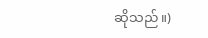ဆိုသည်။)